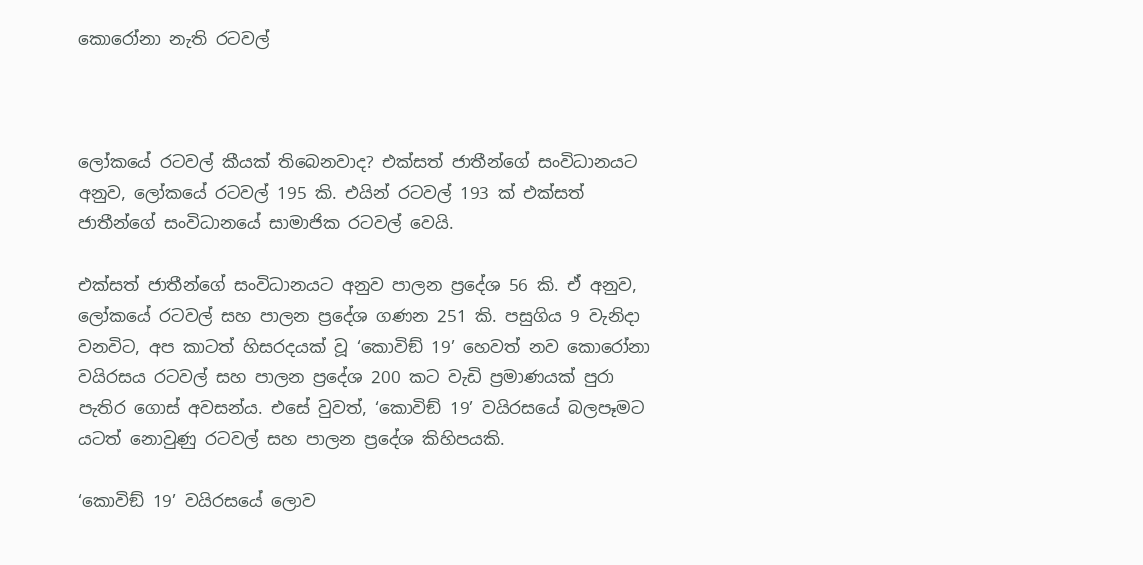කොරෝනා නැති රටවල්



ලෝකයේ රටවල් කීයක් තිබෙනවාද? එක්සත් ජාතීන්ගේ සංවිධානයට අනුව, ලෝකයේ රටවල් 195 කි. එයින් රටවල් 193 ක් එක්සත් ජාතීන්ගේ සංවිධානයේ සාමාජික රටවල් වෙයි.

එක්සත් ජාතීන්ගේ සංවිධානයට අනුව පාලන ප්‍රදේශ 56 කි. ඒ අනුව, ලෝකයේ රටවල් සහ පාලන ප්‍රදේශ ගණන 251 කි. පසුගිය 9 වැනිදා වනවිට, අප කාටත් හිසරදයක් වූ ‘කොවිඞ් 19’ හෙවත් නව කොරෝනා වයිරසය රටවල් සහ පාලන ප්‍රදේශ 200 කට වැඩි ප්‍රමාණයක් පුරා පැතිර ගොස් අවසන්ය. එසේ වුවත්, ‘කොවිඞ් 19’ වයිරසයේ බලපෑමට යටත් නොවුණු රටවල් සහ පාලන ප්‍රදේශ කිහිපයකි.

‘කොවිඞ් 19’ වයිරසයේ ලොව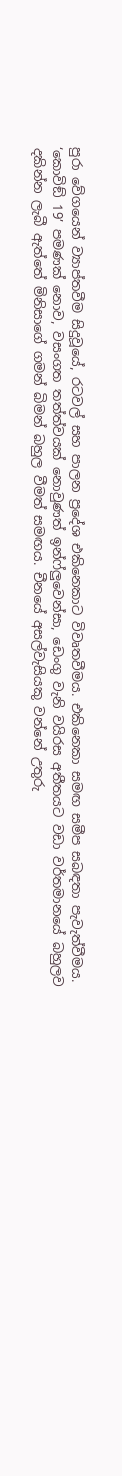පුරා වේගයෙන් ව්‍යාප්තවීම සිදුවූයේ, රටවල් සහ පාලන ප්‍රදේශ එකිනෙකාට විවෘතවීමය. එකිනෙකා සමඟ සමීප සබඳතා පැවැත්වීමය. ‘කොවිඞ් 19’ පමණක් නොව, වසංගත තත්ත්වයක් නොවුණත් ඉන්ෆ්ලුවෙන්සා, ඩෙංගු වැනි වයිරස අතීතයට වඩා වර්තමානයේ බහුලව දකින්න ලැබී ඇත්තේ මිනිසාගේ ගමන් බිමන් බහුල වීමත් සමඟය. චීනයේ අසල්වැසියකු වන්නේ උතුරු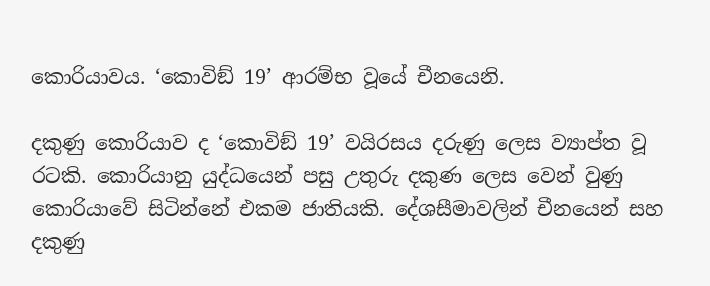කොරියාවය. ‘කොවිඞ් 19’ ආරම්භ වූයේ චීනයෙනි.

දකුණු කොරියාව ද ‘කොවිඞ් 19’ වයිරසය දරුණු ලෙස ව්‍යාප්ත වූ රටකි. කොරියානු යුද්ධයෙන් පසු උතුරු දකුණ ලෙස වෙන් වුණු කොරියාවේ සිටින්නේ එකම ජාතියකි. දේශසීමාවලින් චීනයෙන් සහ දකුණු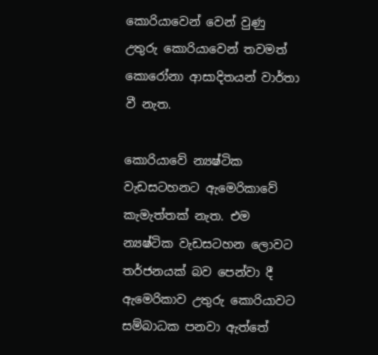කොරියාවෙන් වෙන් වුණු උතුරු කොරියාවෙන් තවමත් කොරෝනා ආසාදිතයන් වාර්තා වී නැත.

කොරියාවේ න්‍යෂ්ටික වැඩසටහනට ඇමෙරිකාවේ කැමැත්තක් නැත. එම න්‍යෂ්ටික වැඩසටහන ලොවට තර්ජනයක් බව පෙන්වා දී ඇමෙරිකාව උතුරු කොරියාවට සම්බාධක පනවා ඇත්තේ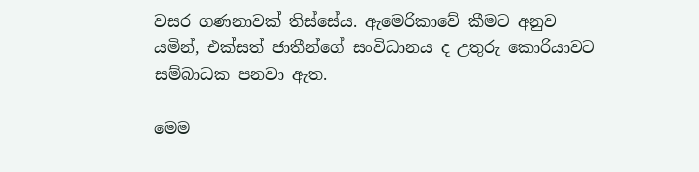වසර ගණනාවක් තිස්සේය. ඇමෙරිකාවේ කීමට අනුව යමින්, එක්සත් ජාතීන්ගේ සංවිධානය ද උතුරු කොරියාවට සම්බාධක පනවා ඇත.

මෙම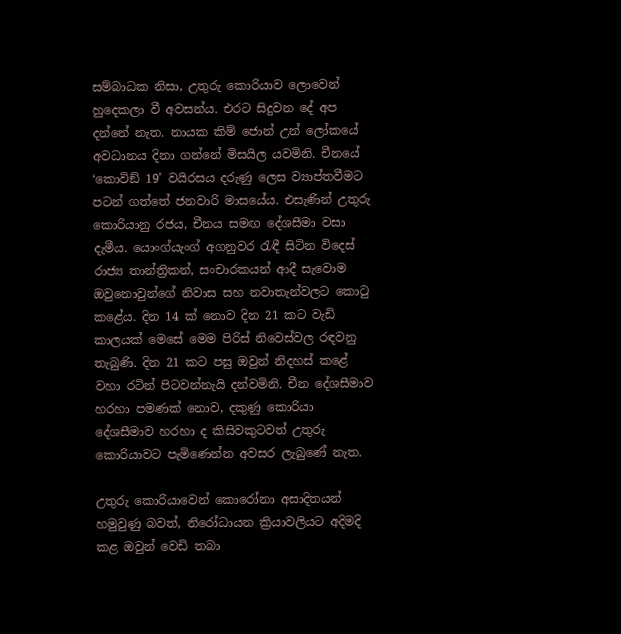සම්බාධක නිසා, උතුරු කොරියාව ලොවෙන් හුදෙකලා වී අවසන්ය. එරට සිදුවන දේ අප දන්නේ නැත. නායක කිම් ජොන් උන් ලෝකයේ අවධානය දිනා ගන්නේ මිසයිල යවමිනි. චීනයේ ‘කොවිඞ් 19’ වයිරසය දරුණු ලෙස ව්‍යාප්තවීමට පටන් ගත්තේ ජනවාරි මාසයේය. එසැණින් උතුරු කොරියානු රජය, චීනය සමඟ දේශසීමා වසා දැමීය. යොංග්යැංග් අගනුවර රැඳී සිටින විදෙස් රාජ්‍ය තාන්ත්‍රිකන්, සංචාරකයන් ආදී සැවොම ඔවුනොවුන්ගේ නිවාස සහ නවාතැන්වලට කොටු කළේය. දින 14 ක් නොව දින 21 කට වැඩි කාලයක් මෙසේ මෙම පිරිස් නිවෙස්වල රඳවනු තැබුණි. දින 21 කට පසු ඔවුන් නිදහස් කළේ වහා රටින් පිටවන්නැයි දන්වමිනි. චීන දේශසීමාව හරහා පමණක් නොව, දකුණු කොරියා දේශසීමාව හරහා ද කිසිවකුටවත් උතුරු කොරියාවට පැමිණෙන්න අවසර ලැබුණේ නැත.

උතුරු කොරියාවෙන් කොරෝනා අසාදිතයන් හමුවුණු බවත්, නිරෝධායන ක්‍රියාවලියට අදිමදි කළ ඔවුන් වෙඩි තබා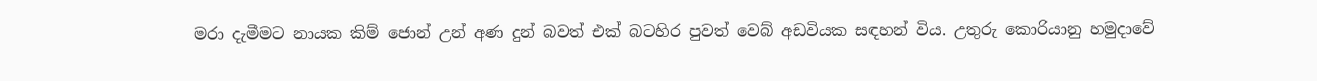මරා දැමීමට නායක කිම් ජොන් උන් අණ දුන් බවත් එක් බටහිර පුවත් වෙබ් අඩවියක සඳහන් විය. උතුරු කොරියානු හමුදාවේ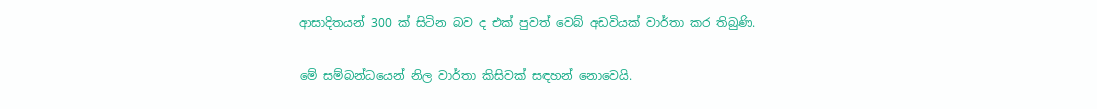ආසාදිතයන් 300 ක් සිටින බව ද එක් පුවත් වෙබ් අඩවියක් වාර්තා කර තිබුණි.

මේ සම්බන්ධයෙන් නිල වාර්තා කිසිවක් සඳහන් නොවෙයි.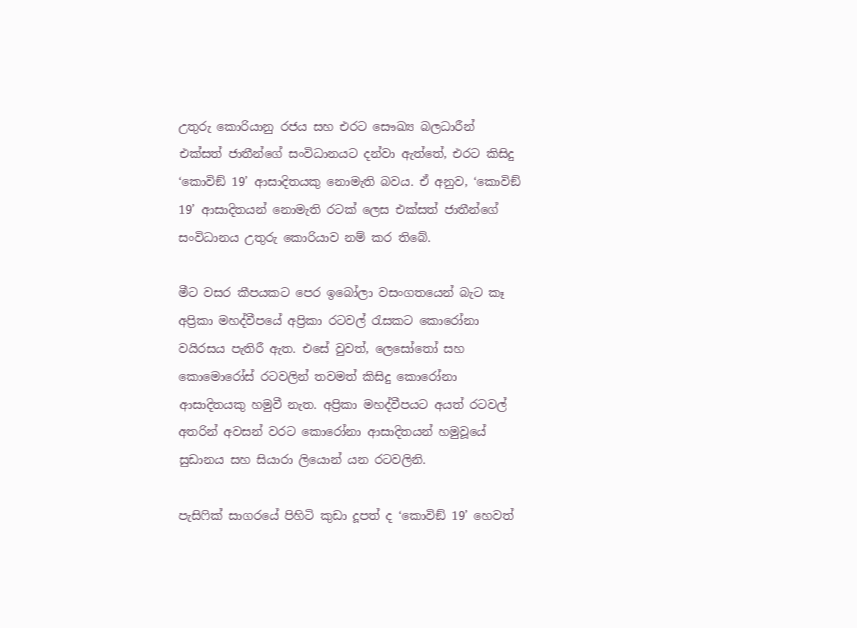උතුරු කොරියානු රජය සහ එරට සෞඛ්‍ය බලධාරීන් එක්සත් ජාතීන්ගේ සංවිධානයට දන්වා ඇත්තේ, එරට කිසිදු ‘කොවිඞ් 19’ ආසාදිතයකු නොමැති බවය. ඒ අනුව, ‘කොවිඞ් 19’ ආසාදිතයන් නොමැති රටක් ලෙස එක්සත් ජාතීන්ගේ සංවිධානය උතුරු කොරියාව නම් කර තිබේ.

මීට වසර කීපයකට පෙර ඉබෝලා වසංගතයෙන් බැට කෑ අප්‍රිකා මහද්වීපයේ අප්‍රිකා රටවල් රැසකට කොරෝනා වයිරසය පැතිරී ඇත. එසේ වුවත්, ලෙසෝතෝ සහ කොමොරෝස් රටවලින් තවමත් කිසිදු කොරෝනා ආසාදිතයකු හමුවී නැත. අප්‍රිකා මහද්වීපයට අයත් රටවල් අතරින් අවසන් වරට කොරෝනා ආසාදිතයන් හමුවූයේ සුඩානය සහ සියාරා ලියොන් යන රටවලිනි.

පැසිෆික් සාගරයේ පිහිටි කුඩා දූපත් ද ‘කොවිඞ් 19’ හෙවත්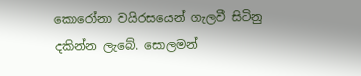කොරෝනා වයිරසයෙන් ගැලවී සිටිනු දකින්න ලැබේ. සොලමන්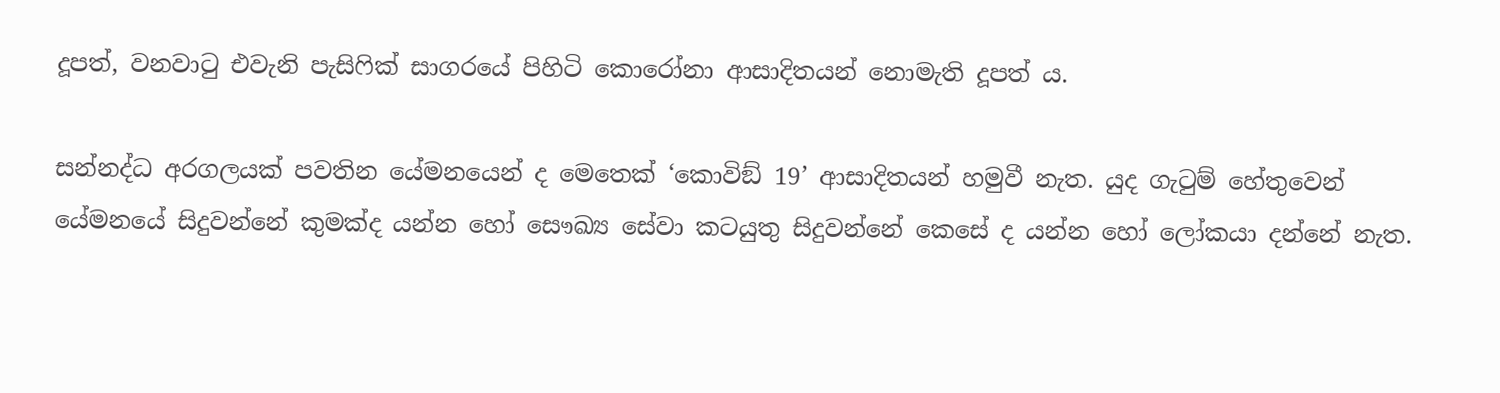දූපත්, වනවාටු එවැනි පැසිෆික් සාගරයේ පිහිටි කොරෝනා ආසාදිතයන් නොමැති දූපත් ය.

සන්නද්ධ අරගලයක් පවතින යේමනයෙන් ද මෙතෙක් ‘කොවිඞ් 19’ ආසාදිතයන් හමුවී නැත. යුද ගැටුම් හේතුවෙන් යේමනයේ සිදුවන්නේ කුමක්ද යන්න හෝ සෞඛ්‍ය සේවා කටයුතු සිදුවන්නේ කෙසේ ද යන්න හෝ ලෝකයා දන්නේ නැත.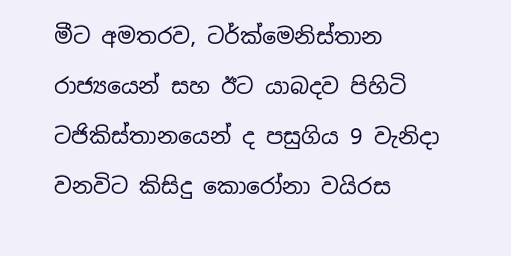මීට අමතරව, ටර්ක්මෙනිස්තාන රාජ්‍යයෙන් සහ ඊට යාබදව පිහිටි ටජිකිස්තානයෙන් ද පසුගිය 9 වැනිදා වනවිට කිසිදු කොරෝනා වයිරස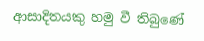ආසාදිතයකු හමු වී තිබුණේ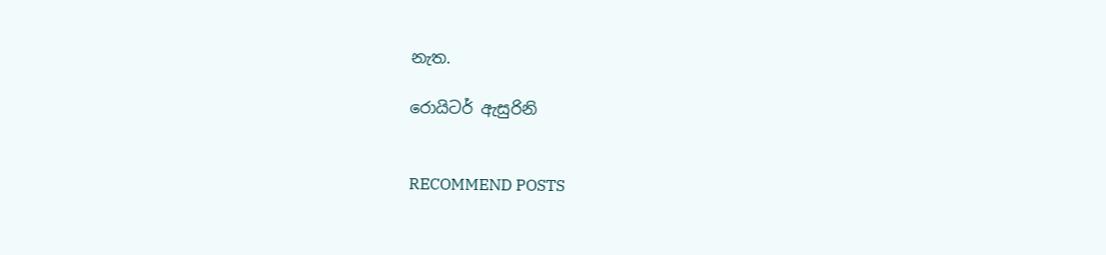නැත.

රොයිටර් ඇසුරිනි


RECOMMEND POSTS